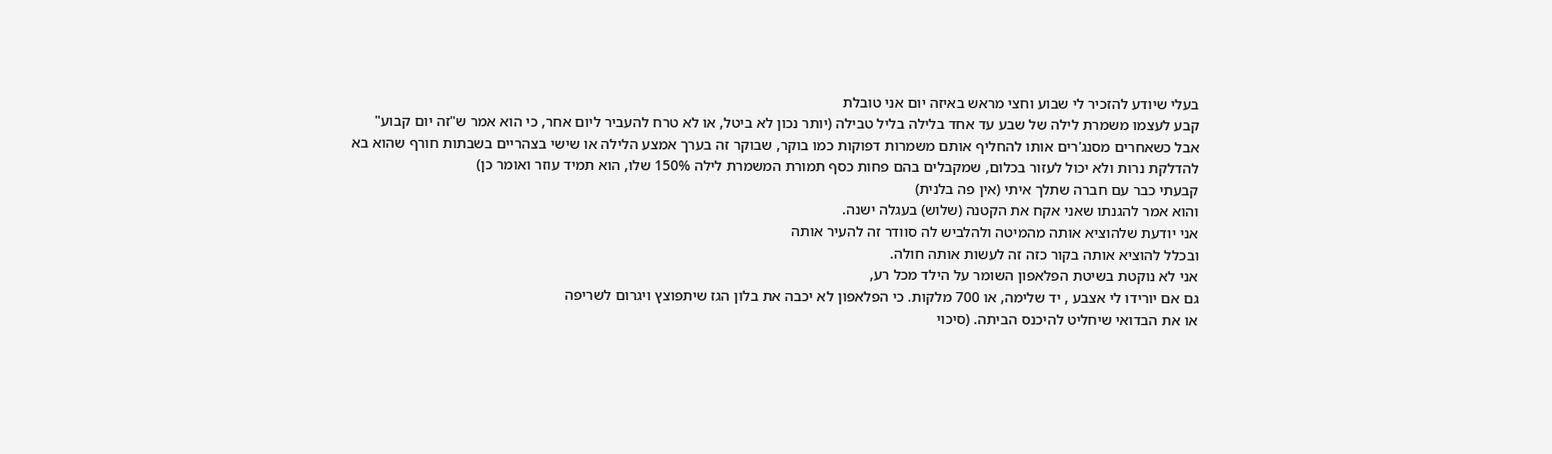בעלי שיודע להזכיר לי שבוע וחצי מראש באיזה יום אני טובלת
קבע לעצמו משמרת לילה של שבע עד אחד בלילה בליל טבילה (יותר נכון לא ביטל, או לא טרח להעביר ליום אחר, כי הוא אמר ש"זה יום קבוע"
אבל כשאחרים מסנג'רים אותו להחליף אותם משמרות דפוקות כמו בוקר, שבוקר זה בערך אמצע הלילה או שישי בצהריים בשבתות חורף שהוא בא להדלקת נרות ולא יכול לעזור בכלום, שמקבלים בהם פחות כסף תמורת המשמרת לילה 150% שלו, הוא תמיד עוזר ואומר כן)
קבעתי כבר עם חברה שתלך איתי (אין פה בלנית)
והוא אמר להגנתו שאני אקח את הקטנה (שלוש) בעגלה ישנה.
אני יודעת שלהוציא אותה מהמיטה ולהלביש לה סוודר זה להעיר אותה
ובכלל להוציא אותה בקור כזה זה לעשות אותה חולה.
אני לא נוקטת בשיטת הפלאפון השומר על הילד מכל רע,
גם אם יורידו לי אצבע , יד שלימה, או 700 מלקות. כי הפלאפון לא יכבה את בלון הגז שיתפוצץ ויגרום לשריפה
או את הבדואי שיחליט להיכנס הביתה. (סיכוי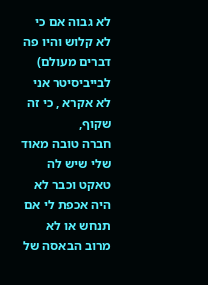לא גבוה אם כי לא קלוש והיו פה דברים מעולם)
לבייביסיטר אני לא אקרא , כי זה שקוף,
חברה טובה מאוד שלי שיש לה טאקט וכבר לא היה אכפת לי אם תנחש או לא
מרוב הבאסה של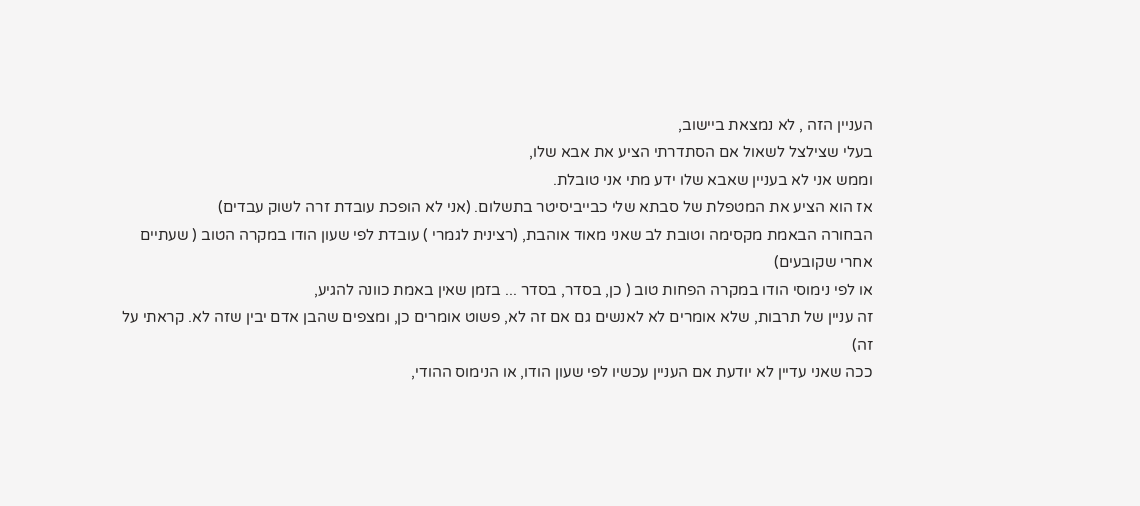העניין הזה , לא נמצאת ביישוב,
בעלי שצילצל לשאול אם הסתדרתי הציע את אבא שלו,
וממש אני לא בעניין שאבא שלו ידע מתי אני טובלת.
אז הוא הציע את המטפלת של סבתא שלי כבייביסיטר בתשלום. (אני לא הופכת עובדת זרה לשוק עבדים)
הבחורה הבאמת מקסימה וטובת לב שאני מאוד אוהבת, (רצינית לגמרי ) עובדת לפי שעון הודו במקרה הטוב ( שעתיים אחרי שקובעים)
או לפי נימוסי הודו במקרה הפחות טוב ( כן, בסדר, בסדר ... בזמן שאין באמת כוונה להגיע,
זה עניין של תרבות, שלא אומרים לא לאנשים גם אם זה לא, פשוט אומרים כן, ומצפים שהבן אדם יבין שזה לא. קראתי על זה)
ככה שאני עדיין לא יודעת אם העניין עכשיו לפי שעון הודו, או הנימוס ההודי,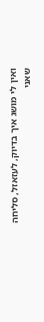ואין לי מושג איך בדיוק, לעזאזל, סליחה שאני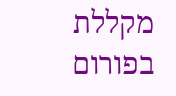מקללת בפורום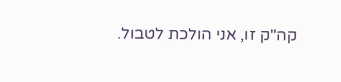קה"ק זו, אני הולכת לטבול.